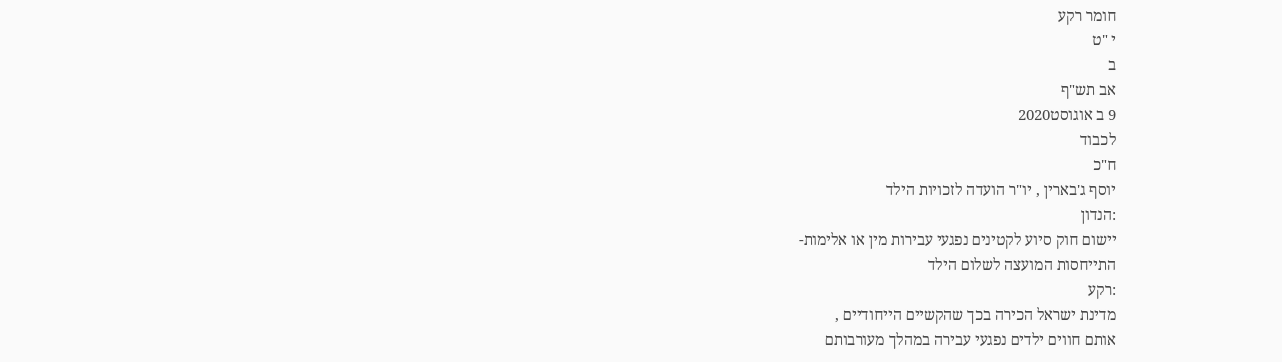חומר רקע
י "ט
ב
אב תש"ף
9 ב אוגוסט2020
לכבוד
ח"כ
יוסף ג'בארין , יו"ר הועדה לזכויות הילד
:הנדון
יישום חוק סיוע לקטינים נפגעי עבירות מין או אלימות-
התייחסות המועצה לשלום הילד
:רקע
מדינת ישראל הכירה בכך שהקשיים הייחודיים ,
אותם חווים ילדים נפגעי עבירה במהלך מעורבותם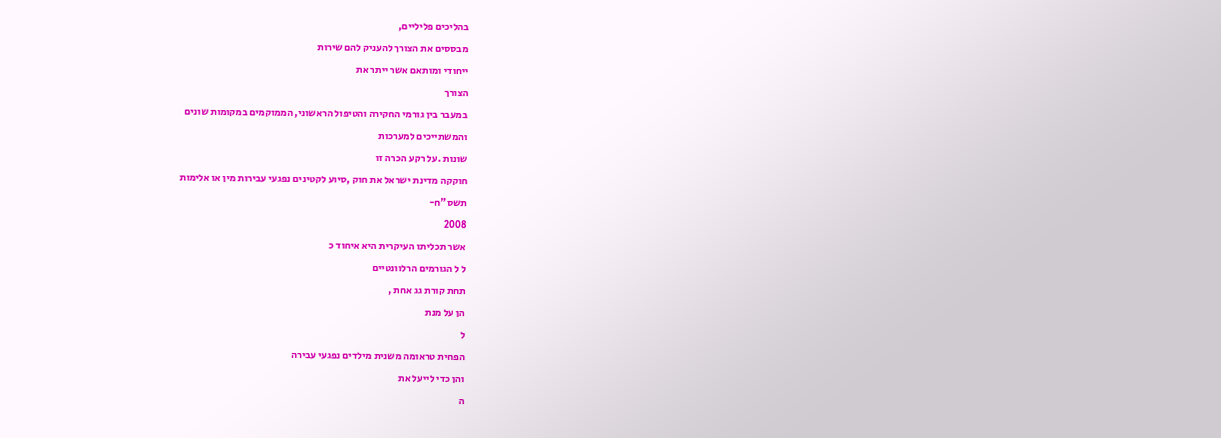בהליכים פליליים,
מבססים את הצורך להעניק להם שירות
ייחודי ומותאם אשר ייתר את
הצורך
במעבר בין גורמי החקירה והטיפול הראשוני, הממוקמים במקומות שונים
והמשתייכים למערכות
שונות .על רקע הכרה זו
חוקקה מדינת ישראל את חוק ,סיוע לקטינים נפגעי עבירות מין או אלימות
תשס"ח-
2008
אשר תכליתו העיקרית היא איחוד כ
ל ל הגורמים הרלוונטיים
תחת קורת גג אחת ,
הן על מנת
ל
הפחית טראומה משנית מילדים נפגעי עבירה
והן כדי לייעל את
ה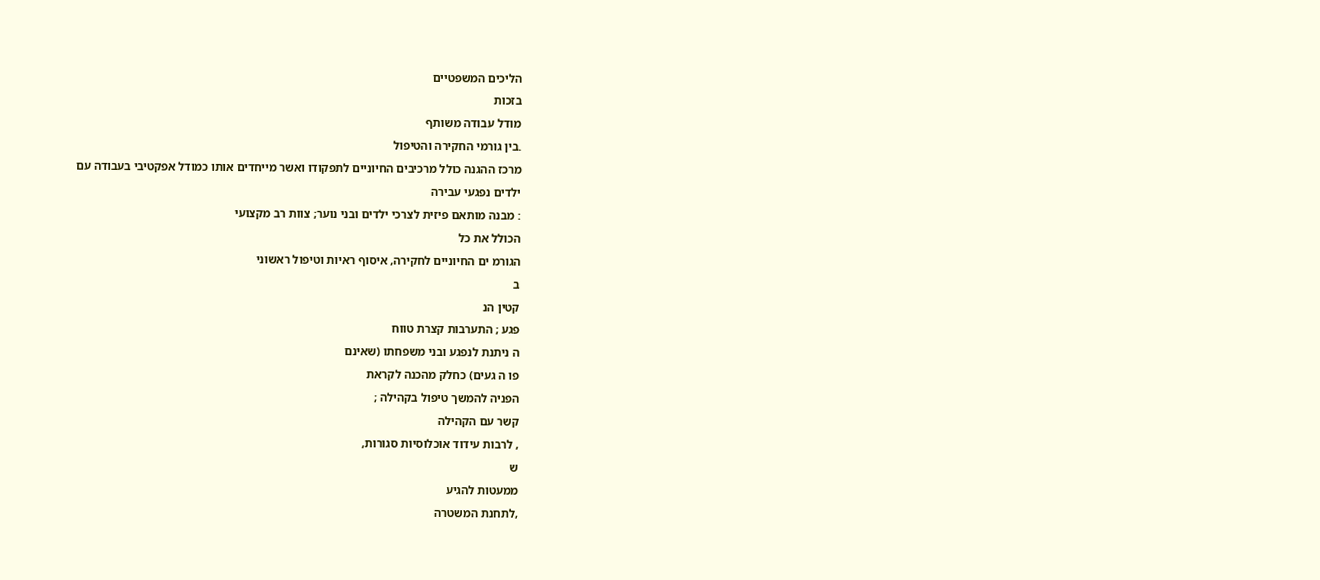הליכים המשפטיים
בזכות
מודל עבודה משותף
.בין גורמי החקירה והטיפול
מרכז ההגנה כולל מרכיבים החיוניים לתפקודו ואשר מייחדים אותו כמודל אפקטיבי בעבודה עם
ילדים נפגעי עבירה
: מבנה מותאם פיזית לצרכי ילדים ובני נוער; צוות רב מקצועי
הכולל את כל
הגורמ ים החיוניים לחקירה, איסוף ראיות וטיפול ראשוני
ב
קטין הנ
פגע ; התערבות קצרת טווח
ה ניתנת לנפגע ובני משפחתו (שאינם
פו ה געים) כחלק מהכנה לקראת
הפניה להמשך טיפול בקהילה ;
קשר עם הקהילה
, לרבות עידוד אוכלוסיות סגורות,
ש
ממעטות להגיע
,לתחנת המשטרה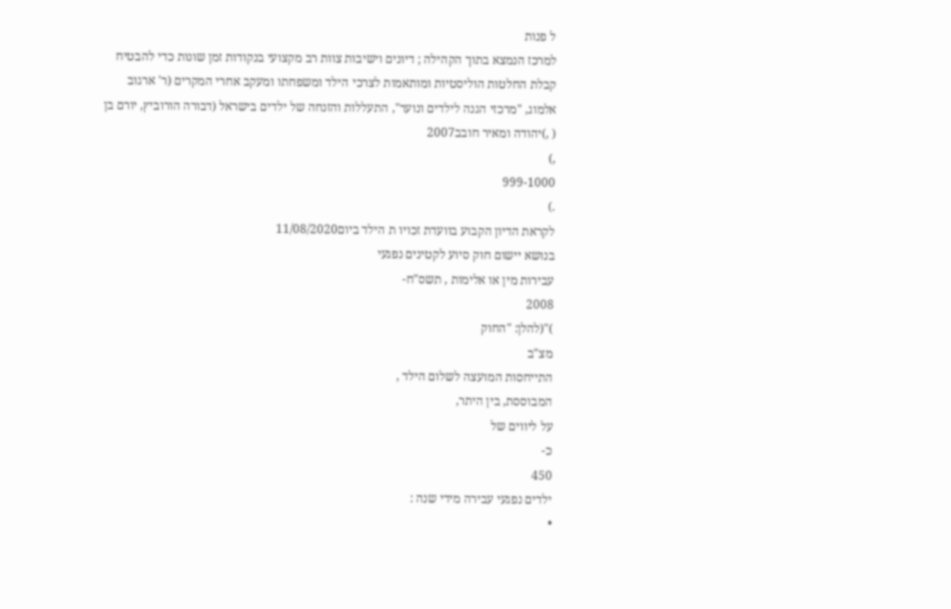ל פנות
למרכז הנמצא בתוך הקהילה ; דיונים וישיבות צוות רב מקצועי בנקודות זמן שונות כדי להבטיח
קבלת החלטות הוליסטיות ומותאמות לצרכי הילד ומשפחתו ומעקב אחרי המקרים (ר' ארגוב
אלמוג, "מרכזי הגנה לילדים ונוער", התעללות והזנחה של ילדים בישראל (דבורה הורוביץ, יורם בן
( ,)יהודה ומאיר חובב2007
,)
999-1000
.)
לקראת הדיון הקבוע בוועדת זכויו ת הילד ביום11/08/2020
בנושא יישום חוק סיוע לקטינים נפגעי
עבירות מין או אלימות , תשס"ח-
2008
)"(להלן: "החוק
מצ"ב
התייחסות המועצה לשלום הילד ,
המבוססת, בין היתר,
על ליווים של
כ-
450
ילדים נפגעי עבירה מידי שנה :
•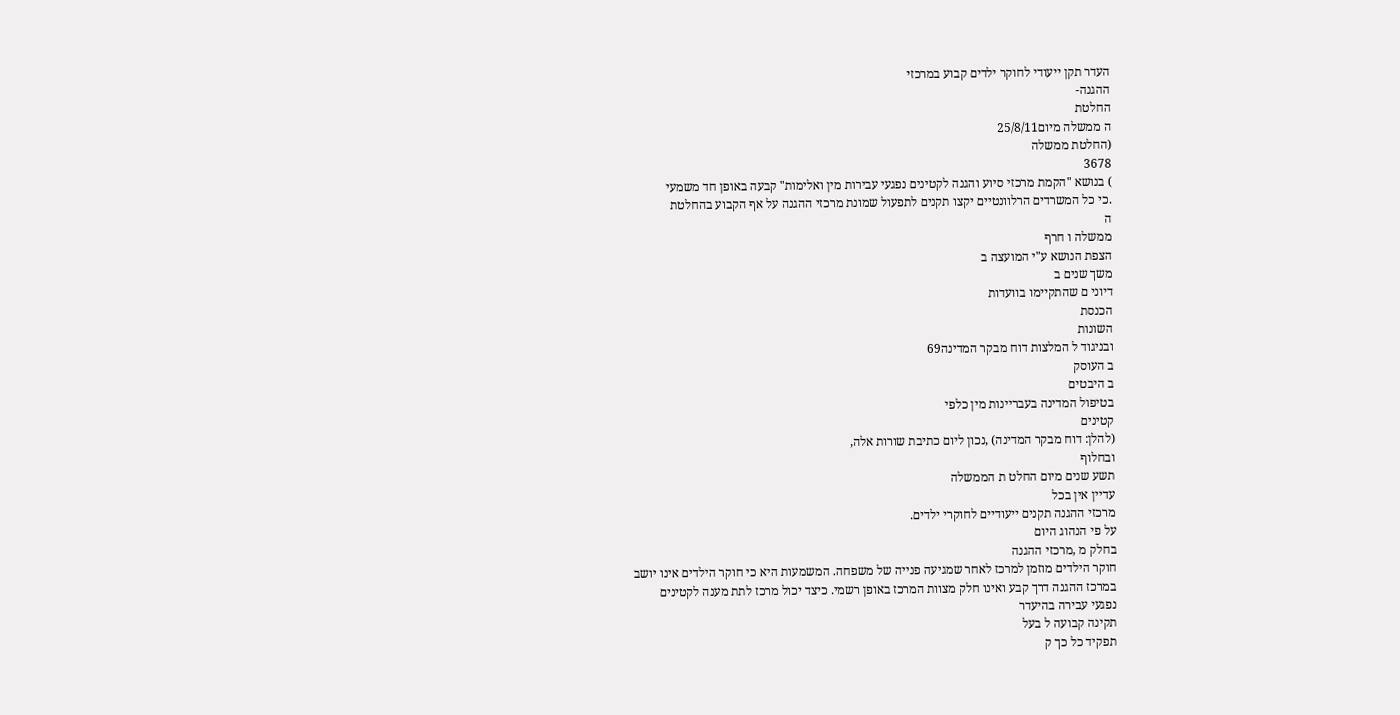העדר תקן ייעודי לחוקר ילדים קבוע במרכזי
ההגנה-
החלטת
ה ממשלה מיום25/8/11
(החלטת ממשלה
3678
) בנושא "הקמת מרכזי סיוע והגנה לקטינים נפגעי עבירות מין ואלימות" קבעה באופן חד משמעי
.כי כל המשרדים הרלוונטיים יקצו תקנים לתפעול שמונת מרכזי ההגנה על אף הקבוע בהחלטת
ה
ממשלה ו חרף
הצפת הנושא ע"י המועצה ב
משך שנים ב
דיוני ם שהתקיימו בוועדות
הכנסת
השונות
ובניגוד ל המלצות דוח מבקר המדינה69
ב העוסק
ב היבטים
בטיפול המדינה בעבריינות מין כלפי
קטינים
(להלן: דוח מבקר המדינה) ,נכון ליום כתיבת שורות אלה,
ובחלוף
תשע שנים מיום החלט ת הממשלה
עדיין אין בכל
מרכזי ההגנה תקנים ייעודיים לחוקרי ילדים.
על פי הנהוג היום
בחלק מ ,מרכזי ההגנה
חוקר הילדים מוזמן למרכז לאחר שמגיעה פנייה של משפחה. המשמעות היא כי חוקר הילדים אינו יושב
במרכז ההגנה דרך קבע ואינו חלק מצוות המרכז באופן רשמי. כיצד יכול מרכז לתת מענה לקטינים
נפגעי עבירה בהיעדר
תקינה קבועה ל בעל
תפקיד כל כך ק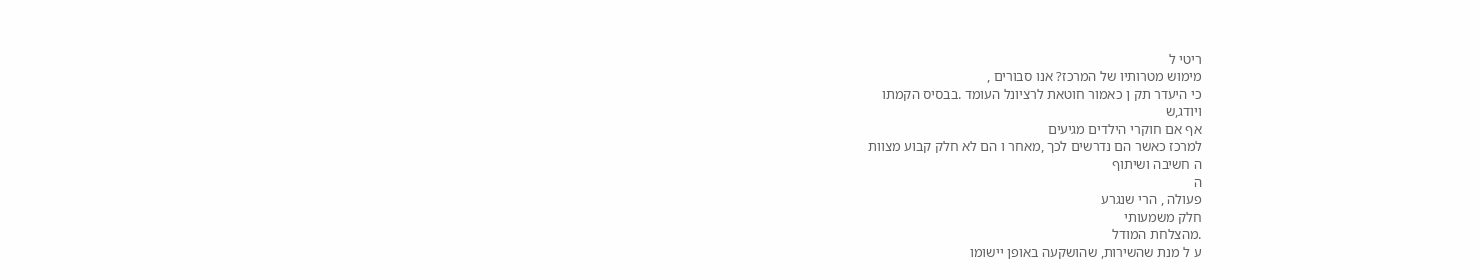ריטי ל
מימוש מטרותיו של המרכז? אנו סבורים ,
כי היעדר תק ן כאמור חוטאת לרציונל העומד .בבסיס הקמתו
ויודג,ש
אף אם חוקרי הילדים מגיעים
למרכז כאשר הם נדרשים לכך ,מאחר ו הם לא חלק קבוע מצוות
ה חשיבה ושיתוף
ה
פעולה , הרי שנגרע
חלק משמעותי
.מהצלחת המודל
ע ל מנת שהשירות, שהושקעה באופן יישומו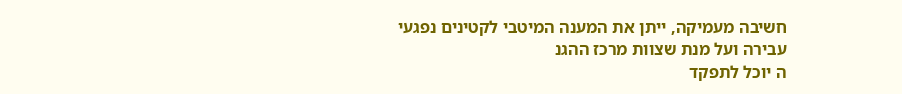חשיבה מעמיקה, ייתן את המענה המיטבי לקטינים נפגעי
עבירה ועל מנת שצוות מרכז ההגנ
ה יוכל לתפקד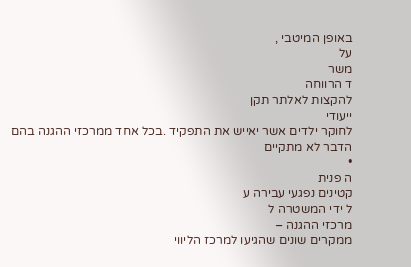באופן המיטבי ,
על
משר
ד הרווחה
להקצות לאלתר תקן
ייעודי
לחוקר ילדים אשר יאייש את התפקיד .בכל אחד ממרכזי ההגנה בהם הדבר לא מתקיים
•
ה פנית
קטינים נפגעי עבירה ע
ל ידי המשטרה ל
מרכזי ההגנה –
ממקרים שונים שהגיעו למרכז הליווי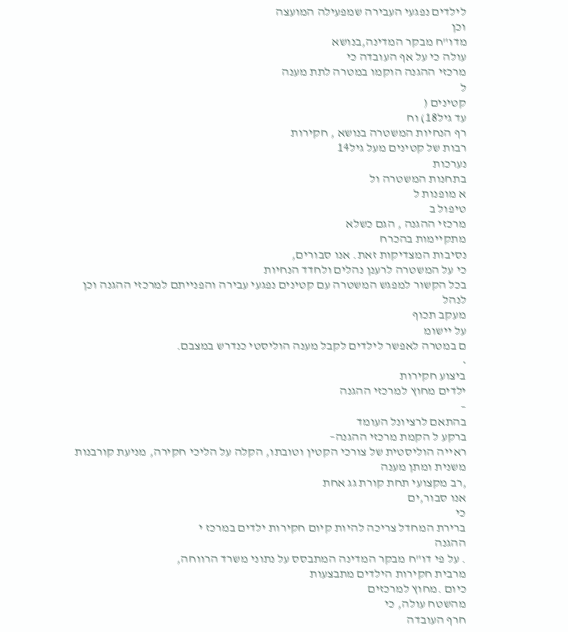לילדים נפגעי העבירה שמפעילה המועצה
וכן
מדו"ח מבקר המדינה,בנושא
עולה כי על אף העובדה כי
מרכזי ההגנה הוקמו במטרה לתת מענה
ל
קטינים (
עד גיל18) וח
רף הנחיות המשטרה בנושא , חקירות
רבות של קטינים מעל גיל14
נערכות
בתחנות המשטרה ול
א מופנות ל
טיפול ב
מרכזי ההגנה , הגם כשלא
מתקיימות בהכרח
נסיבות המצדיקות זאת. אנו סבורים,
כי על המשטרה לרענן נהלים ולחדד הנחיות
בכל הקשור למפגש המשטרה עם קטינים נפגעי עבירה והפנייתם למרכזי ההגנה וכן לנהל
מעקב תכוף
על יישומ
ם במטרה לאפשר לילדים לקבל מענה הוליסטי כנדרש במצבם.
•
ביצוע חקירות
ילדים מחוץ למרכזי ההגנה
–
בהתאם לרציונל העומד
ברקע ל הקמת מרכזי ההגנה–
ראייה הוליסטית של צורכי הקטין וטובתו, הקלה על הליכי חקירה, מניעת קורבנות משנית ומתן מענה
,רב מקצועי תחת קורת גג אחת
אנו סבור,ים
כי
ברירת המחדל צריכה להיות קיום חקירות ילדים במרכז י
ההגנה
. על פי דו"ח מבקר המדינה המתבסס על נתוני משרד הרווחה,
מרבית חקירות הילדים מתבצעות
כיום .מחוץ למרכזים
מהשטח עולה, כי
חרף העובדה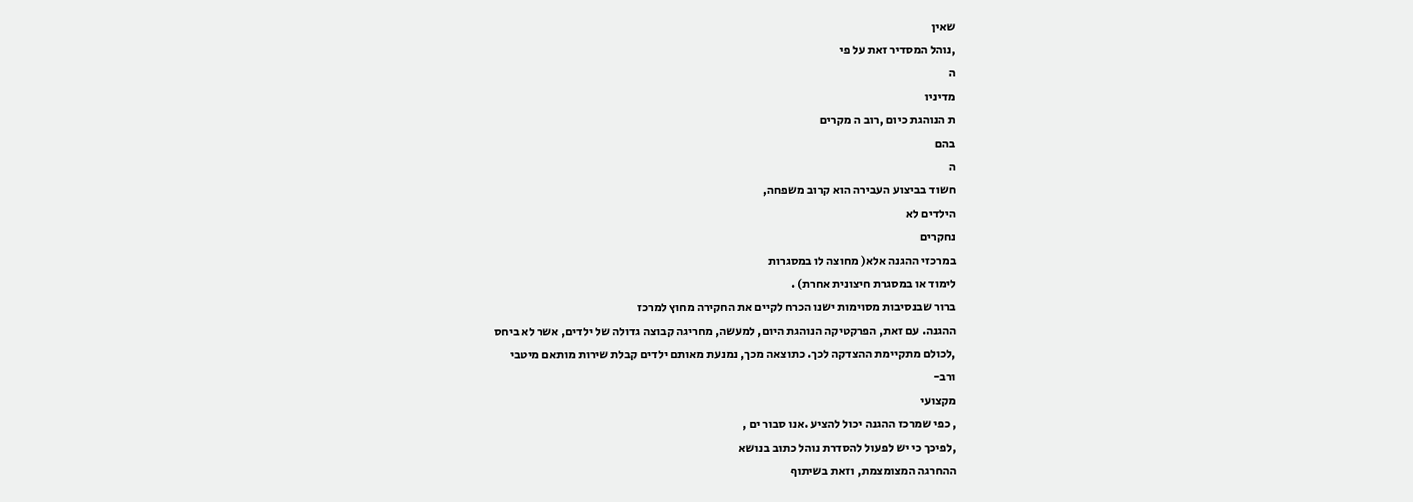שאין
,נוהל המסדיר זאת על פי
ה
מדיניו
ת הנוהגת כיום ,רוב ה מקרים
בהם
ה
חשוד בביצוע העבירה הוא קרוב משפחה,
הילדים לא
נחקרים
במרכזי ההגנה אלא( מחוצה לו במסגרות
לימוד או במסגרת חיצונית אחרת) .
ברור שבנסיבות מסוימות ישנו הכרח לקיים את החקירה מחוץ למרכז
ההגנה. עם זאת, הפרקטיקה הנוהגת היום, למעשה, מחריגה קבוצה גדולה של ילדים, אשר לא ביחס
,לכולם מתקיימת ההצדקה לכך. כתוצאה מכך, נמנעת מאותם ילדים קבלת שירות מותאם מיטבי
ורב-
מקצועי
, כפי שמרכז ההגנה יכול להציע .אנו סבור ים ,
,לפיכך כי יש לפעול להסדרת נוהל כתוב בנושא
ההחרגה המצומצמת, וזאת בשיתוף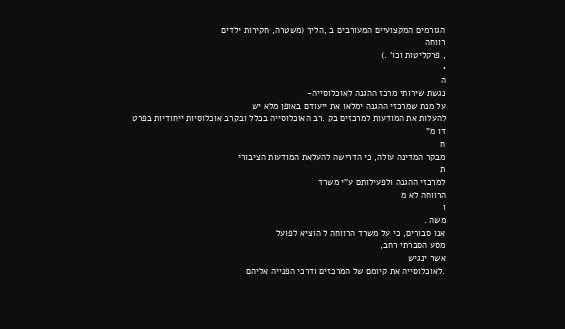הגורמים המקצועיים המעורבים ב ,הליך (משטרה, חקירות ילדים
רווחה
, פרקליטות וכו' .)
•
ה
נגשת שירותי מרכז ההגנה לאוכלוסייה-
על מנת שמרכזי ההגנה ימלאו את ייעודם באופן מלא יש
להעלות את המודעות למרכזים בק .רב האוכלוסייה בכלל ובקרב אוכלוסיות ייחודיות בפרט
דו מ"
ח
מבקר המדינה עולה, כי הדרישה להעלאת המודעות הציבורי
ת
למרכזי ההגנה ולפעילותם ע"י משרד
הרווחה לא מ
ו
משה .
אנו סבורים, כי על משרד הרווחה ל הוציא לפועל
מסע הסברתי רחב,
אשר ינגיש
.לאוכלוסייה את קיומם של המרכזים ודרכי הפנייה אליהם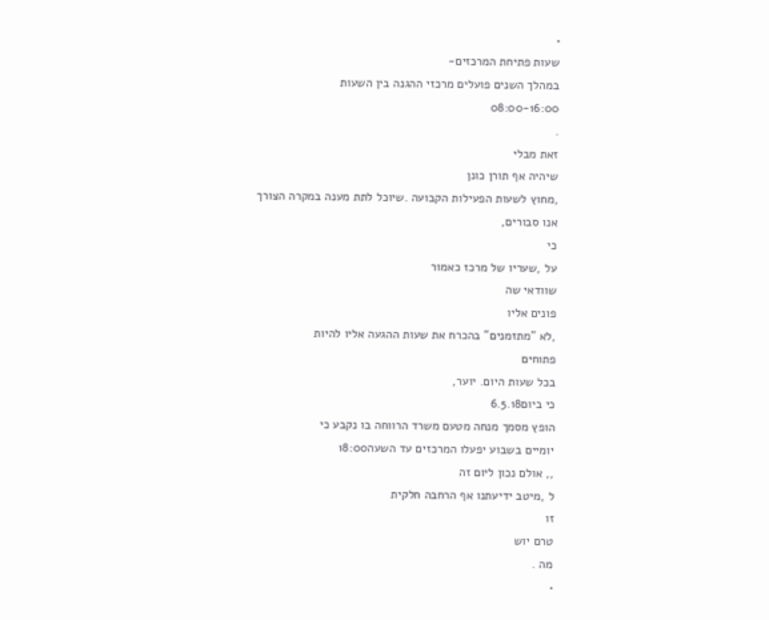•
שעות פתיחת המרכזים-
במהלך השנים פועלים מרכזי ההגנה בין השעות
08:00-16:00
.
זאת מבלי
שיהיה אף תורן כונן
,מחוץ לשעות הפעילות הקבועה .שיוכל לתת מענה במקרה הצורך
אנו סבורים,
כי
על ,שעריו של מרכז כאמור
שוודאי שה
פונים אליו
,לא "מתזמנים" בהכרח את שעות ההגעה אליו להיות
פתוחים
בכל שעות היום. יוער,
כי ביום6.5.18
הופץ מסמך מנחה מטעם משרד הרווחה בו נקבע כי
יומיים בשבוע יפעלו המרכזים עד השעה18:00
,, אולם נכון ליום זה
ל ,מיטב ידיעתנו אף הרחבה חלקית
זו
טרם יוש
מה .
•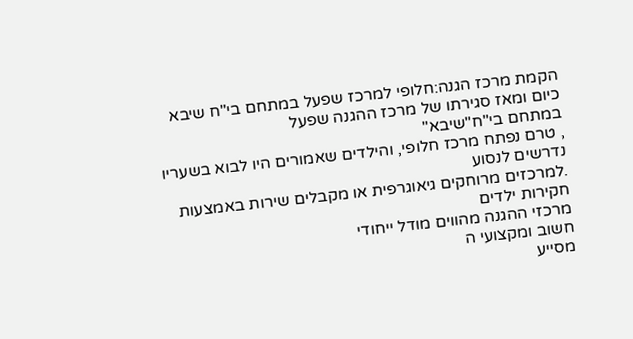הקמת מרכז הגנה:חלופי למרכז שפעל במתחם בי"ח שיבא
כיום ומאז סגירתו של מרכז ההגנה שפעל
במתחם בי"ח"שיבא"
, טרם נפתח מרכז חלופי, והילדים שאמורים היו לבוא בשעריו
נדרשים לנסוע
.למרכזים מרוחקים גיאוגרפית או מקבלים שירות באמצעות חקירות ילדים
מרכזי ההגנה מהווים מודל ייחודי
חשוב ומקצועי ה
מסייע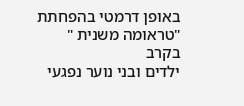באופן דרמטי בהפחתת "טראומה משנית "
בקרב
ילדים ובני נוער נפגעי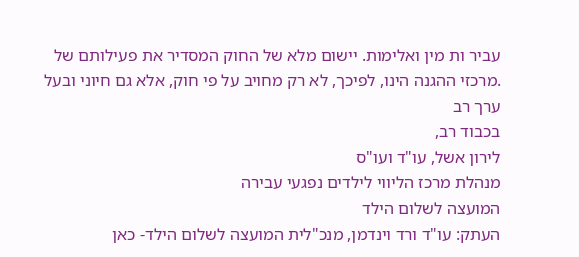עביר ות מין ואלימות. יישום מלא של החוק המסדיר את פעילותם של
.מרכזי ההגנה הינו, לפיכך, לא רק מחויב על פי חוק, אלא גם חיוני ובעל ערך רב
בכבוד רב,
לירון אשל, עו"ד ועו"ס
מנהלת מרכז הליווי לילדים נפגעי עבירה
המועצה לשלום הילד
העתק: עו"ד ורד וינדמן, מנכ"לית המועצה לשלום הילד- כאן